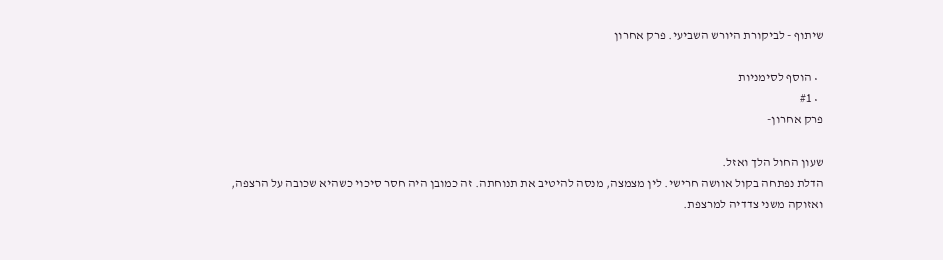שיתוף - לביקורת היורש השביעי. פרק אחרון

  • הוסף לסימניות
  • #1
פרק אחרון-

שעון החול הלך ואזל.
הדלת נפתחה בקול אוושה חרישי. לין מצמצה, מנסה להיטיב את תנוחתה. זה כמובן היה חסר סיכוי כשהיא שכובה על הרצפה, ואזוקה משני צדדיה למרצפת.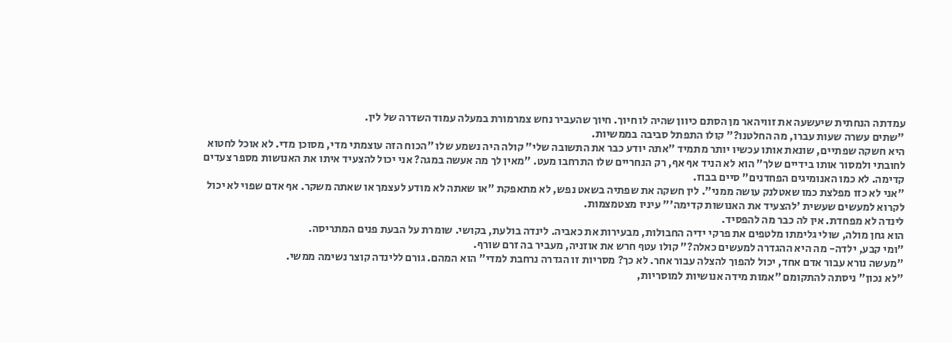עמדתה הנחתית שיעשעה את זוויהאר מן הסתם כיוון שהיה לו חיוך. חיוך שהעביר נחש צמרמורת במעלה עמוד השדרה של לין.
"שתים עשרה שעות עברו, מה החלטנו?" קולו התפתל סביבה בממשיות.
היא חשקה שפתיים, שונאת אותו עכשיו יותר מתמיד "אתה יודע כבר את התשובה שלי" קולה היה נשמע שלו "הכוח הזה עוצמתי מדי, מסוכן מדי. לא אוכל לחטוא לחובתי ולמסור אותו בידיים שלך" הוא לא הניד אף אף, רק הנחריים שלו התרחבו מעט. "מאין לך מה אעשה במגה? אני יכול להצעיד איתו את האנושות מספר צעדים קדימה. לא כמו האנומיגים הפחדנים" סיים בבוז.
"אני לא כזו מפלצת כמו שאטלנק עושה ממני". לין חשקה את שפתיה בשאט נפש, לא מתאפקת "או שאתה לא מודע לעצמך או שאתה משקר. אף אדם שפוי לא יכול לקרוא למעשים שעשית 'להצעיד את האנושות קדימה'" עיניו מצטמצמות.
לינדה לא מפחדת. אין לה כבר מה להפסיד.
הוא גחן מולה, שולי גלימתו מלטפים את פרקי ידיה החבולות, מבעירות את כאביה. לינדה בולעת, בקושי. שומרת על הבעת פנים המתריסה.
"ומי קבע, ילדה- מה היא ההגדרה למעשים כאלה?" קולו עטף חרש את אוזניה, מעביר בה זרם שורף.
"מעשה נורא עבור אדם אחד, יכול להפוך להצלה עבור אחר. לא כך? מסריות זו הגדרה נרחבת למדי" הוא המהם. גורם ללינדה קוצר נשימה ממשי.
"לא נכון" ניסתה להתקומם "אמות מידה אנושיות למוסריות,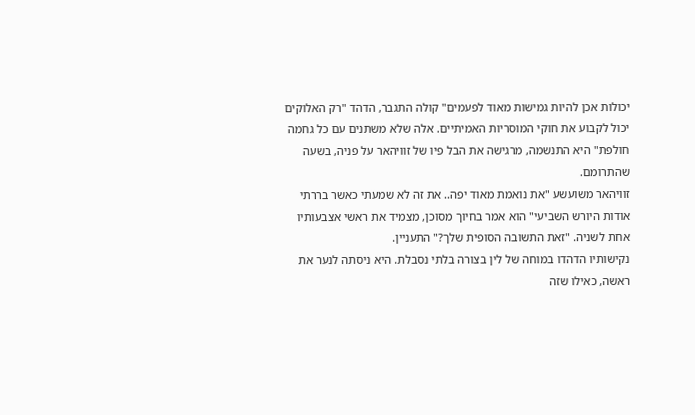יכולות אכן להיות גמישות מאוד לפעמים" קולה התגבר, הדהד "רק האלוקים יכול לקבוע את חוקי המוסריות האמיתיים. אלה שלא משתנים עם כל גחמה חולפת" היא התנשמה, מרגישה את הבל פיו של זוויהאר על פניה, בשעה שהתרומם.
זוויהאר משועשע "את נואמת מאוד יפה.. את זה לא שמעתי כאשר בררתי אודות היורש השביעי" הוא אמר בחיוך מסוכן, מצמיד את ראשי אצבעותיו אחת לשניה. "זאת התשובה הסופית שלך?" התעניין.
נקישותיו הדהדו במוחה של לין בצורה בלתי נסבלת. היא ניסתה לנער את ראשה, כאילו שזה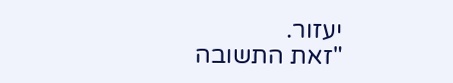יעזור.
"זאת התשובה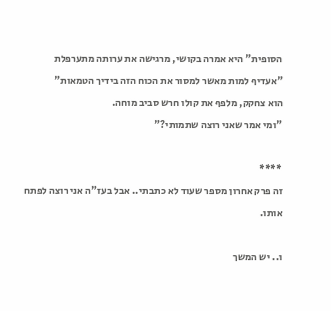הסופית" היא אמרה בקושי, מרגישה את ערותה מתערפלת "אעדיף למות מאשר למסור את הכוח הזה בידיך הטמאות"
הוא צחקק, מלפף את קולו חרש סביב מוחה.
"ומי אמר שאני רוצה שתמותי?"

****
זה פרק אחרון מספר שעוד לא כתבתי.. אבל בעז"ה אני רוצה לפתח אותו.

ו.. יש המשך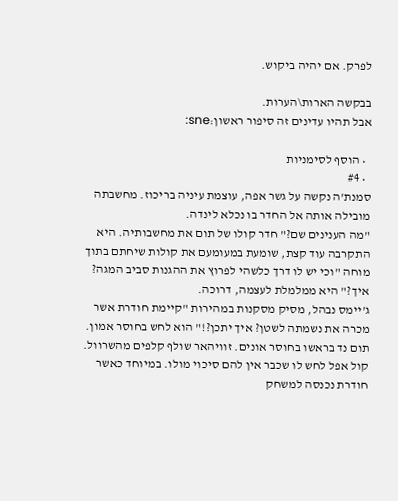לפרק. אם יהיה ביקוש.

בבקשה הארות\הערות.
אבל תהיו עדינים זה סיפור ראשון:sne:

  • הוסף לסימניות
  • #4
סמנת'ה נקשה על גשר אפה, עוצמת עיניה בריכוז. מחשבתה מובילה אותה אל החדר בו נכלא לינדה.
"מה הענינים שם?" חדר קולו של תום את מחשבותיה. היא התקרבה עוד קצת, שומעת במעומעם את קולות שיחתם בתוך מוחה "וכי יש לו דרך כלשהי לפרוץ את ההגנות סביב המגה? איך?" היא ממלמלת לעצמה, דרוכה.
ג'יימס נבהל, מסיק מסקנות במהירות "קיימת חודרת אשר מכרה את נשמתה לשטן? איך יתכן?!" הוא לחש בחוסר אמון. תום נד בראשו בחוסר אונים. זוויהאר שולף קלפים מהשרוול. קול אפל לחש לו שכבר אין להם סיכוי מולו. במיוחד כאשר חודרת נכנסה למשחק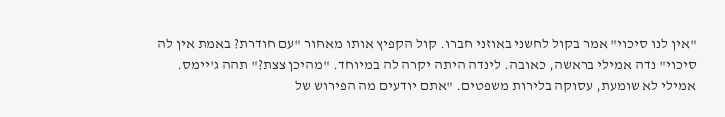"אין לנו סיכוי" אמר בקול לחשני באוזני חברו. קול הקפיץ אותו מאחור "עם חודרת? באמת אין לה סיכוי" נדה אמילי בראשה, כאובה. לינדה היתה יקרה לה במיוחד. "מהיכן צצת?" תהה ג'יימס. אמילי לא שומעת, עסוקה בלירות משפטים. "אתם יודעים מה הפירוש של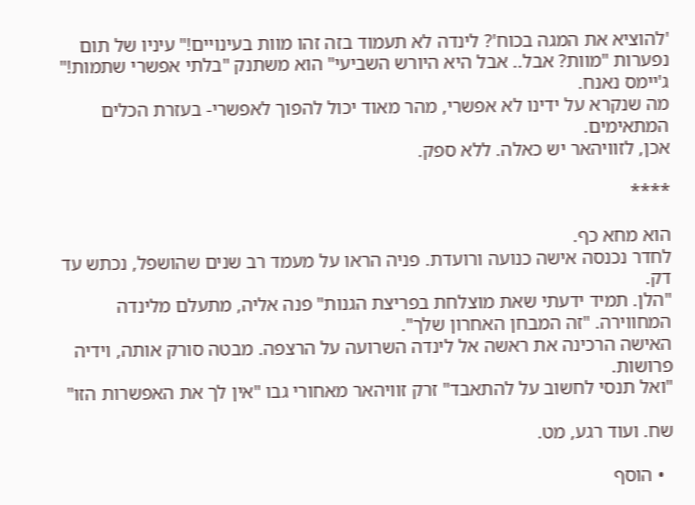'להוציא את המגה בכוח'? לינדה לא תעמוד בזה זהו מוות בעינויים!" עיניו של תום נפערות "מוות? אבל.. אבל היא היורש השביעי" הוא משתנק "בלתי אפשרי שתמות!" ג'יימס נאנח.
מה שנקרא על ידינו לא אפשרי, מהר מאוד יכול להפוך לאפשרי- בעזרת הכלים המתאימים.
אכן, לזוויהאר יש כאלה. ללא ספק.

****

הוא מחא כף.
לחדר נכנסה אישה כנועה ורועדת. פניה הראו על מעמד רב שנים שהושפל, נכתש עד דק.
"הלן. תמיד ידעתי שאת מוצלחת בפריצת הגנות" פנה אליה, מתעלם מלינדה המחווירה. "זה המבחן האחרון שלך".
האישה הרכינה את ראשה אל לינדה השרועה על הרצפה. מבטה סורק אותה, וידיה פרושות.
"ואל תנסי לחשוב על להתאבד" זרק זוויהאר מאחורי גבו "אין לך את האפשרות הזו"

שח. ועוד רגע, מט.

  • הוסף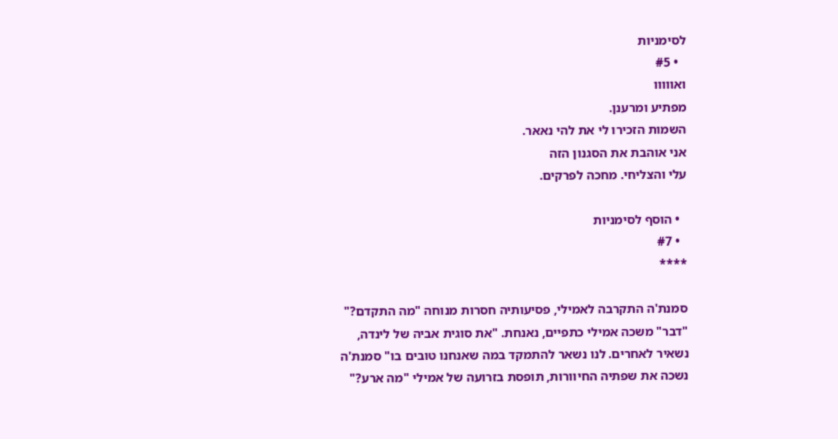לסימניות
  • #5
ואווווו
מפתיע ומרענן.
השמות הזכירו לי את להי נאאר.
אני אוהבת את הסגנון הזה
עלי והצליחי. מחכה לפרקים.

  • הוסף לסימניות
  • #7
****

סמנת'ה התקרבה לאמילי, פסיעותיה חסרות מנוחה "מה התקדם?" "דבר" משכה אמילי כתפיים, נאנחת. "את סוגית אביה של לינדה, נשאיר לאחרים. לנו נשאר להתמקד במה שאנחנו טובים בו" סמנת'ה נשכה את שפתיה החיוורות, תופסת בזרועה של אמילי "מה ארע?"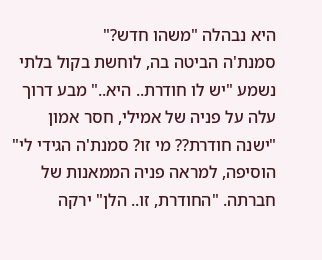היא נבהלה "משהו חדש?"
סמנת'ה הביטה בה, לוחשת בקול בלתי נשמע "יש לו חודרת.. היא.." מבע דרוך עלה על פניה של אמילי, חסר אמון "ישנה חודרת?? מי זו? סמנת'ה הגידי לי" הוסיפה, למראה פניה הממאנות של חברתה. "החודרת, זו.. הלן" ירקה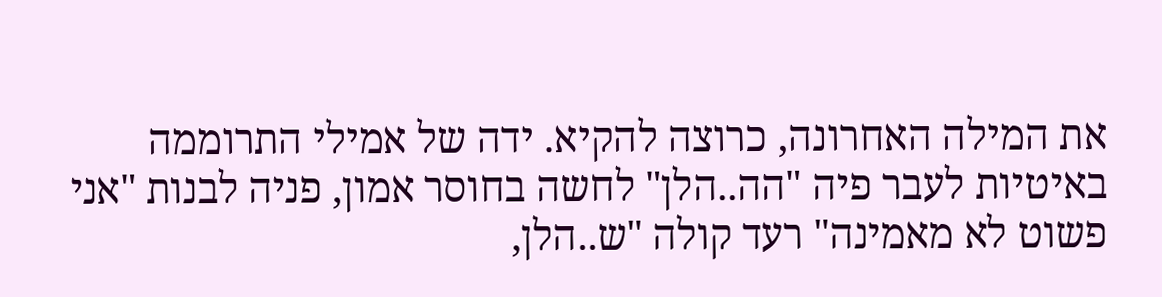את המילה האחרונה, כרוצה להקיא. ידה של אמילי התרוממה באיטיות לעבר פיה "הה..הלן" לחשה בחוסר אמון, פניה לבנות "אני פשוט לא מאמינה" רעד קולה "ש..הלן,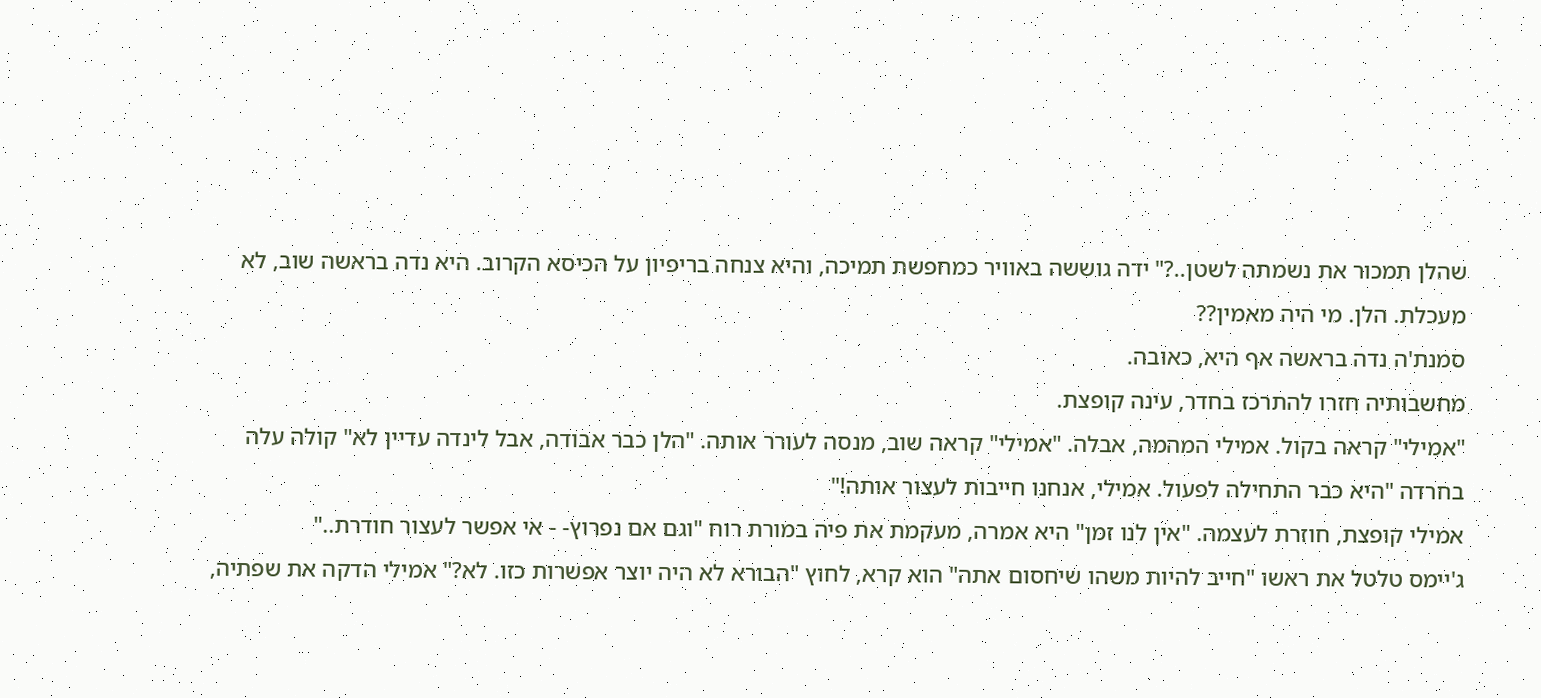שהלן תמכור את נשמתה לשטן..?" ידה גוששה באוויר כמחפשת תמיכה, והיא צנחה בריפיון על הכיסא הקרוב. היא נדה בראשה שוב, לא מעכלת. הלן. מי היה מאמין??
סמנת'ה נדה בראשה אף היא, כאובה.
מחשבותיה חזרו להתרכז בחדר, עינה קופצת.
"אמילי" קראה בקול. אמילי המהמה, אבלה. "אמילי" קראה שוב, מנסה לעורר אותה. "הלן כבר אבודה, אבל לינדה עדיין לא" קולה עלה בחרדה "היא כבר התחילה לפעול. אמילי, אנחנו חייבות לעצור אותה!"
אמילי קופצת, חוזרת לעצמה. "אין לנו זמן" היא אמרה, מעקמת את פיה במורת רוח "וגם אם נפרוץ- - אי אפשר לעצור חודרת.."
ג'יימס טלטל את ראשו "חייב להיות משהו שיחסום אתה" הוא קרא, לחוץ "הבורא לא היה יוצר אפשרות כזו. לא?" אמילי הדקה את שפתיה,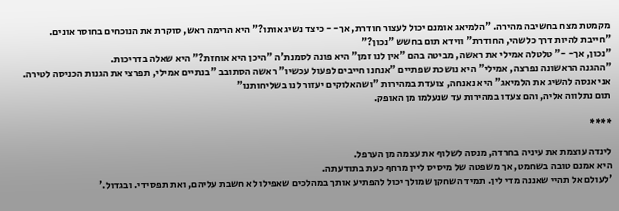מקמטת מצח בחשיבה מהירה. "הלמיאג אומנם יכול לעצור חודרת, אך- - כיצד נשיג אותו?" היא הרימה ראש, סוקרת את הנוכחים בחוסר אונים.
"חייבת להיות דרך כלשהי, החודרת" ווידא תום בחשש "נכון?"
"נכון, אך- -" טלטלה אמילי את ראשה, מביטה בהם "אין לנו זמן" היא פונה לסמנת'ה "היכן היא אוחזת?" היא שאלה בדריכות.
"ההגנה הראשונה נפרצה, אמילי" היא נושכת שפתיים "אנחנו חייבים לפעול עכשיו" ראשה הסתובב "בנתיים אמילי, תפרצי את הגנות הכניסה לטירה. אני אנסה להשיג את הלמיאג" היא נאנחה, צועדת במהירות "ושהאלוקים יעזור לנו בשליחותנו"
תום נתלווה אליה, והם צעדו במהירות עד שנעלמו מן האופק.

****

לינדה עוצמת את עיניה בחרדה, מנסה לשלוף את עצמה מן הערפל.
היא אמנם טובה בשחמט, אך משפטה של מיסיס ליין מרחף כעת בתודעתה.
'לעולם אל תהיי שאננה מדי לין. תמיד השחקן שמולך יכול להפתיע אותך במהלכים שאפילו לא חשבת עליהם, ואת תפסידי. ובגדול.'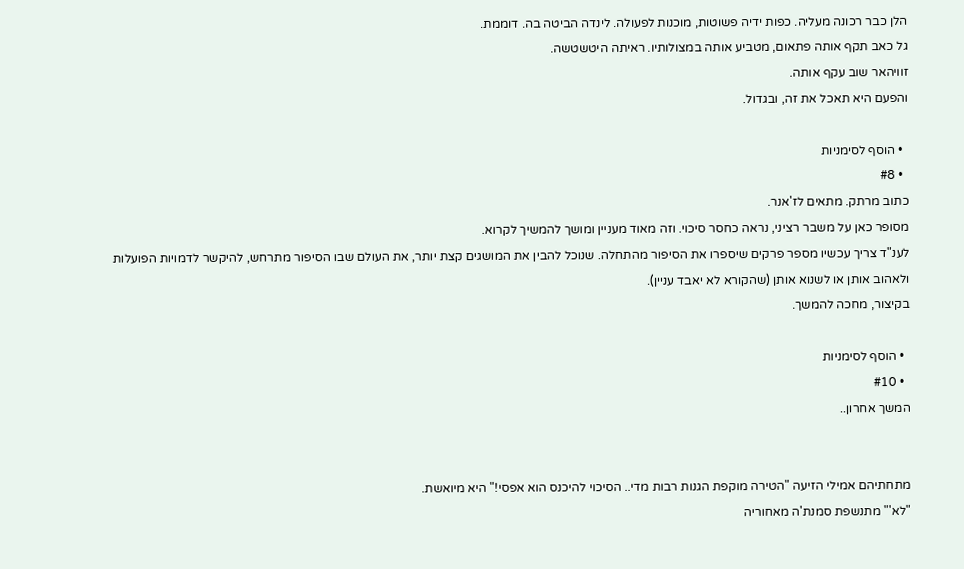הלן כבר רכונה מעליה. כפות ידיה פשוטות, מוכנות לפעולה. לינדה הביטה בה. דוממת.
גל כאב תקף אותה פתאום, מטביע אותה במצולותיו. ראיתה היטשטשה.
זוויהאר שוב עקף אותה.
והפעם היא תאכל את זה, ובגדול.

  • הוסף לסימניות
  • #8
כתוב מרתק. מתאים לז'אנר.
מסופר כאן על משבר רציני, נראה כחסר סיכוי. וזה מאוד מעניין ומושך להמשיך לקרוא.
לענ"ד צריך עכשיו מספר פרקים שיספרו את הסיפור מהתחלה. שנוכל להבין את המושגים קצת יותר, את העולם שבו הסיפור מתרחש, להיקשר לדמויות הפועלות ולאהוב אותן או לשנוא אותן (שהקורא לא יאבד עניין).
בקיצור, מחכה להמשך.

  • הוסף לסימניות
  • #10
המשך אחרון..


מתחתיהם אמילי הזיעה "הטירה מוקפת הגנות רבות מדי.. הסיכוי להיכנס הוא אפסי!" היא מיואשת.
"לא'" מתנשפת סמנת'ה מאחוריה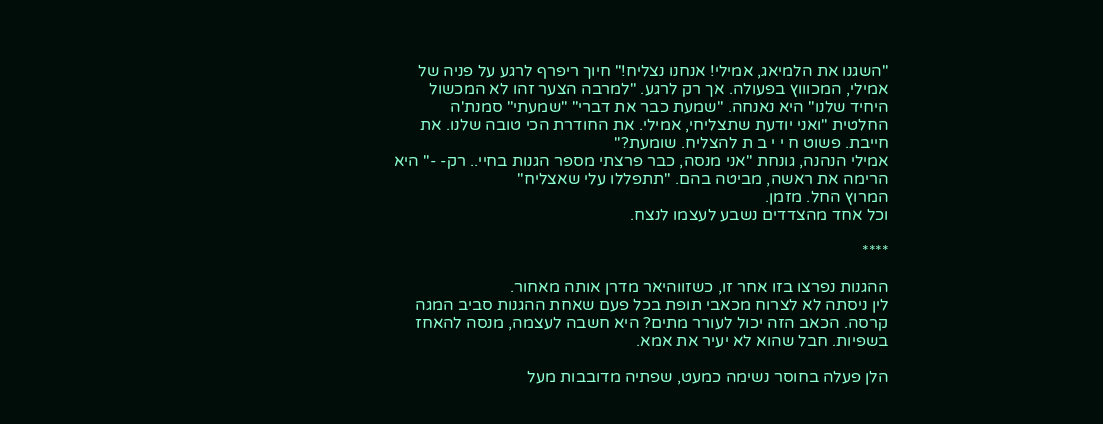"השגנו את הלמיאג, אמילי! אנחנו נצליח!" חיוך ריפרף לרגע על פניה של אמילי, המכוווץ בפעולה. אך רק לרגע. "למרבה הצער זהו לא המכשול היחיד שלנו" היא נאנחה. "שמעת כבר את דברי" "שמעתי" סמנת'ה החלטית "ואני יודעת שתצליחי, אמילי. את החודרת הכי טובה שלנו. את חייבת. פשוט ח י י ב ת להצליח. שומעת?"
אמילי הנהנה, גונחת "אני מנסה, כבר פרצתי מספר הגנות בחיי.. רק- -" היא הרימה את ראשה, מביטה בהם. "תתפללו עלי שאצליח"
המרוץ החל. מזמן.
וכל אחד מהצדדים נשבע לעצמו לנצח.

****

ההגנות נפרצו בזו אחר זו, כשזווהיאר מדרן אותה מאחור.
לין ניסתה לא לצרוח מכאבי תופת בכל פעם שאחת ההגנות סביב המגה קרסה. הכאב הזה יכול לעורר מתים? היא חשבה לעצמה, מנסה להאחז בשפיות. חבל שהוא לא יעיר את אמא.

הלן פעלה בחוסר נשימה כמעט, שפתיה מדובבות מעל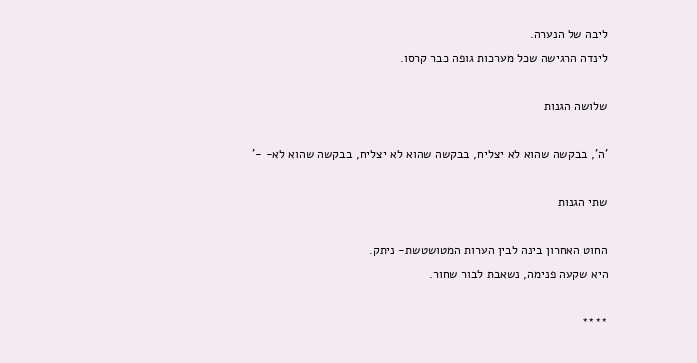ליבה של הנערה.
לינדה הרגישה שכל מערכות גופה כבר קרסו.

שלושה הגנות

'ה', בבקשה שהוא לא יצליח, בבקשה שהוא לא יצליח, בבקשה שהוא לא- -'

שתי הגנות

החוט האחרון בינה לבין הערות המטושטשת- ניתק.
היא שקעה פנימה, נשאבת לבור שחור.

****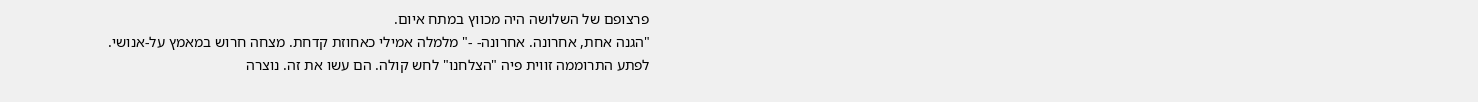פרצופם של השלושה היה מכווץ במתח איום.
"הגנה אחת, אחרונה. אחרונה- -" מלמלה אמילי כאחוזת קדחת. מצחה חרוש במאמץ על-אנושי.
לפתע התרוממה זווית פיה "הצלחנו" לחש קולה. הם עשו את זה. נוצרה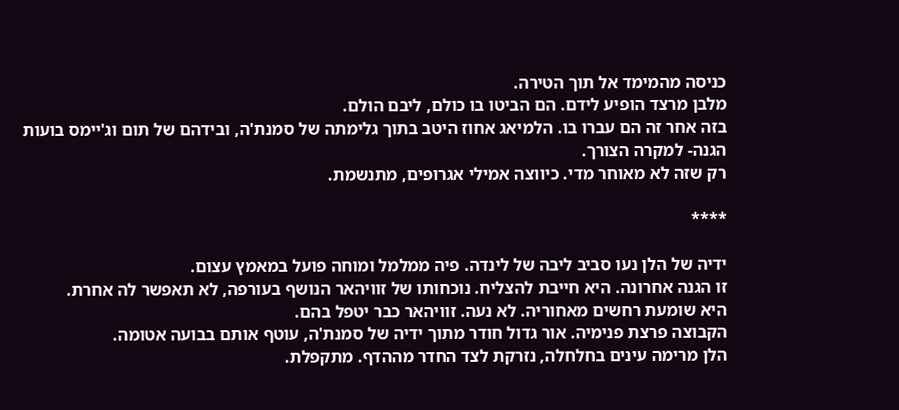כניסה מהמימד אל תוך הטירה.
מלבן מרצד הופיע לידם. הם הביטו בו כולם, ליבם הולם.
בזה אחר זה הם עברו בו. הלמיאג אחוז היטב בתוך גלימתה של סמנת'ה, ובידהם של תום וג'יימס בועות הגנה- למקרה הצורך.
רק שזה לא מאוחר מדי. כיווצה אמילי אגרופים, מתנשמת.

****

ידיה של הלן נעו סביב ליבה של לינדה. פיה ממלמל ומוחה פועל במאמץ עצום.
זו הגנה אחרונה. היא חייבת להצליח. נוכחותו של זוויהאר הנושף בעורפה, לא תאפשר לה אחרת.
היא שומעת רחשים מאחוריה. לא נעה. זוויהאר כבר יטפל בהם.
הקבוצה פרצת פנימיה. אור גדול חודר מתוך ידיה של סמנת'ה, עוטף אותם בבועה אטומה.
הלן מרימה עינים בחלחלה, נזרקת לצד החדר מההדף. מתקפלת.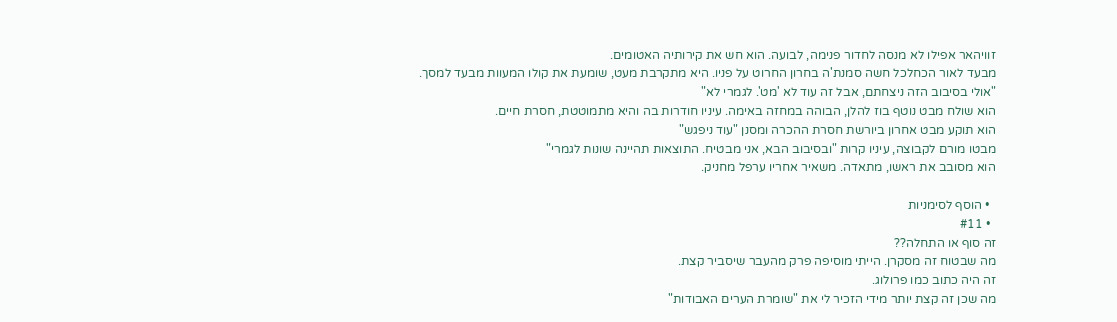זוויהאר אפילו לא מנסה לחדור פנימה, לבועה. הוא חש את קירותיה האטומים.
מבעד לאור הכחלכל חשה סמנת'ה בחרון החרוט על פניו. היא מתקרבת מעט, שומעת את קולו המעוות מבעד למסך.
"אולי בסיבוב הזה ניצחתם, אבל זה עוד לא 'מט'. לגמרי לא"
הוא שולח מבט נוטף בוז להלן, הבוהה במחזה באימה. עיניו חודרות בה והיא מתמוטטת, חסרת חיים.
הוא תוקע מבט אחרון ביורשת חסרת ההכרה ומסנן "עוד ניפגש"
מבטו מורם לקבוצה, עיניו קרות "ובסיבוב הבא, אני מבטיח. התוצאות תהיינה שונות לגמרי"
הוא מסובב את ראשו, מתאדה. משאיר אחריו ערפל מחניק.

  • הוסף לסימניות
  • #11
זה סוף או התחלה??
מה שבטוח זה מסקרן. הייתי מוסיפה פרק מהעבר שיסביר קצת.
זה היה כתוב כמו פרולוג.
מה שכן זה קצת יותר מידי הזכיר לי את "שומרת הערים האבודות"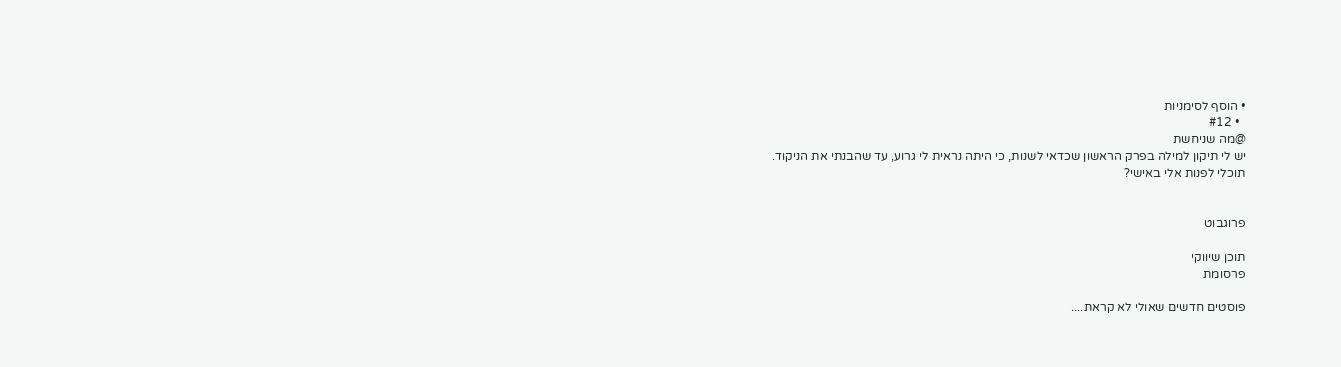• הוסף לסימניות
  • #12
@מה שניחשת
יש לי תיקון למילה בפרק הראשון שכדאי לשנות, כי היתה נראית לי גרוע, עד שהבנתי את הניקוד.
תוכלי לפנות אלי באישי?


פרוגבוט

תוכן שיווקי
פרסומת

פוסטים חדשים שאולי לא קראת....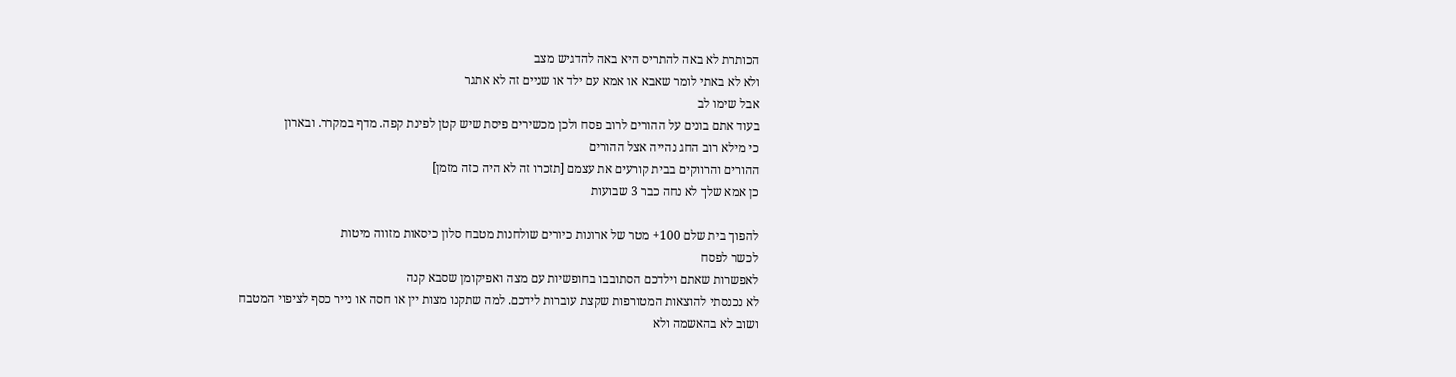הכותרת לא באה להתריס היא באה להדגיש מצב
ולא לא באתי לומר שאבא או אמא עם ילד או שניים זה לא אתגר
אבל שימו לב
בעוד אתם בונים על ההורים לרוב פסח ולכן מכשירים פיסת שיש קטן לפינת קפה. מדף במקרר. ובארון
כי מילא רוב החג נהייה אצל ההורים
ההורים והרווקים בבית קורעים את עצמם [תזכרו זה לא היה כזה מזמן]
כן אמא שלך לא נחה כבר 3 שבועות

להפוך בית שלם 100+ מטר של ארונות כיורים שולחנות מטבח סלון כיסאות מזווה מיטות
לכשר לפסח
לאפשרות שאתם וילדכם הסתובבו בחופשיות עם מצה ואפיקומן שסבא קנה
לא נכנסתי להוצאות המטורפות שקצת עוברות לידכם. למה שתקנו מצות יין או חסה או נייר כסף לציפוי המטבח
ושוב לא בהאשמה ולא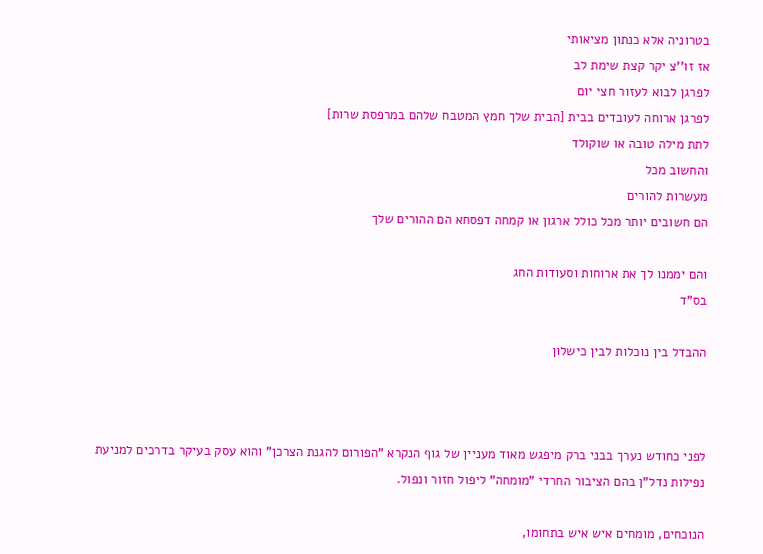בטרוניה אלא כנתון מציאותי
אז זו''צ יקר קצת שימת לב
לפרגן לבוא לעזור חצי יום
לפרגן ארוחה לעובדים בבית [הבית שלך חמץ המטבח שלהם במרפסת שרות]
לתת מילה טובה או שוקולד
והחשוב מכל
מעשרות להורים
הם חשובים יותר מכל כולל ארגון או קמחה דפסחא הם ההורים שלך

והם יממנו לך את ארוחות וסעודות החג
בס"ד

ההבדל בין נוכלות לבין כישלון



לפני כחודש נערך בבני ברק מיפגש מאוד מעניין של גוף הנקרא "הפורום להגנת הצרכן" והוא עסק בעיקר בדרכים למניעת נפילות נדל"ן בהם הציבור החרדי "מומחה" ליפול חזור ונפול.

הנוכחים, מומחים איש איש בתחומו,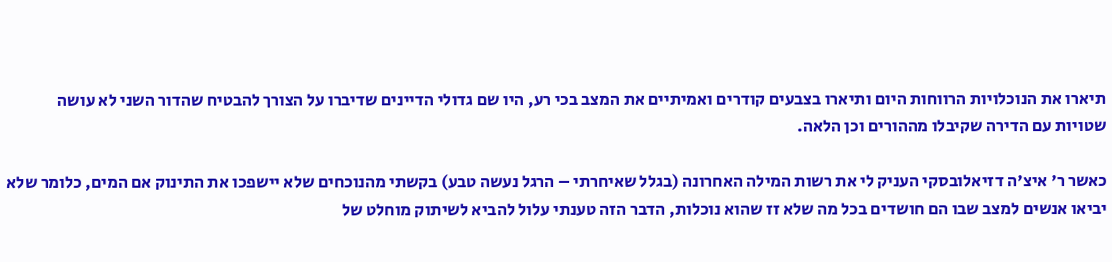תיארו את הנוכלויות הרווחות היום ותיארו בצבעים קודרים ואמיתיים את המצב בכי רע, היו שם גדולי הדיינים שדיברו על הצורך להבטיח שהדור השני לא עושה שטויות עם הדירה שקיבלו מההורים וכן הלאה.

כאשר ר' איצ'ה דזיאלובסקי העניק לי את רשות המילה האחרונה (בגלל שאיחרתי – הרגל נעשה טבע) בקשתי מהנוכחים שלא יישפכו את התינוק אם המים, כלומר שלא יביאו אנשים למצב שבו הם חושדים בכל מה שלא זז שהוא נוכלות, הדבר הזה טענתי עלול להביא לשיתוק מוחלט של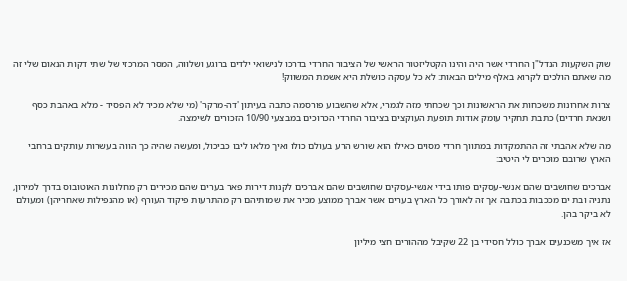שוק השקעות הנדל"ן החרדי אשר היה והינו הקטליזטור הראשי של הציבור החרדי בדרכו לנישואי ילדים ברוגע ושלווה, המסר המרכזי של שתי דקות הנאום שלי זה מה שאתם הולכים לקרוא באלף מילים הבאות: לא כל עסקה כושלת היא אשמת המשווק!

צרות אחרונות משכחות את הראשונות וכך שכחתי מזה לגמרי, אלא שהשבוע פורסמה כתבה בעיתון 'דה-מרקר' (מי שלא מכיר לא הפסיד - מלא באהבת כסף ושנאת חרדים) כתבת תחקיר עומק אודות תופעת העוקצים בציבור החרדי הכרוכים במבצעי 10/90 הזכורים לשימצה.

מה שלא אהבתי זה ההתמקדות במתווך חרדי מסוים כאילו הוא שורש הרע בעולם כולו ואיך מלאו ליבו כביכול, ומעשה שהיה כך הווה בעשרות עותקים ברחבי הארץ שרובם מוכרים לי היטיב:

אברכים שחושבים שהם אנשי-עסקים פותו בידי אנשי-עסקים שחושבים שהם אברכים לקנות דירות פאר בערים שהם מכירים רק מחלונות האוטובוס בדרך למירון, נתניה ובת ים מככבות בכתבה אך זה לאורך כל הארץ בערים אשר אברך ממוצע מכיר את שמותיהם רק מהתרעות פיקוד העורף (או מהנפילות שאחריהן) ומעולם לא ביקר בהן.

אז איך משכנעים אברך כולל חסידי בן 22 שקיבל מההורים חצי מיליון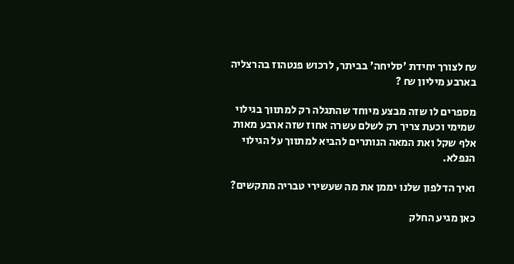₪ לצורך יחידת 'סליחה' בביתר, לרכוש פנטהוז בהרצליה בארבע מיליון ₪ ?

מספרים לו שזה מבצע מיוחד שהתגלה רק למתווך בגילוי שמימי וכעת צריך רק לשלם עשרה אחוז שזה ארבע מאות אלף שקל ואת המאה הנותרים להביא למתווך על הגילוי הנפלא.

ואיך הדלפון שלנו יממן את מה שעשירי טבריה מתקשים?

כאן מגיע החלק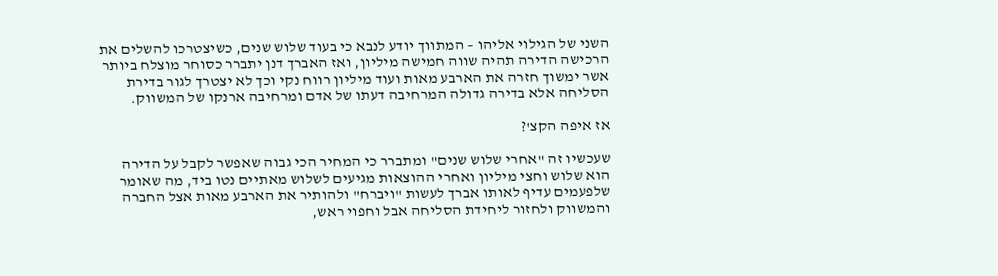השני של הגילוי אליהו – המתווך יודע לנבא כי בעוד שלוש שנים, כשיצטרכו להשלים את הרכישה הדירה תהיה שווה חמישה מיליון, ואז האברך דנן יתברר כסוחר מוצלח ביותר אשר ימשוך חזרה את הארבע מאות ועוד מיליון רווח נקי וכך לא יצטרך לגור בדירת הסליחה אלא בדירה גדולה המרחיבה דעתו של אדם ומרחיבה ארנקו של המשווק.

אז איפה הקצ'?

שעכשיו זה "אחרי שלוש שנים" ומתברר כי המחיר הכי גבוה שאפשר לקבל על הדירה הוא שלוש וחצי מיליון ואחרי ההוצאות מגיעים לשלוש מאתיים נטו ביד, מה שאומר שלפעמים עדיף לאותו אברך לעשות "ויברח" ולהותיר את הארבע מאות אצל החברה והמשווק ולחזור ליחידת הסליחה אבל וחפוי ראש,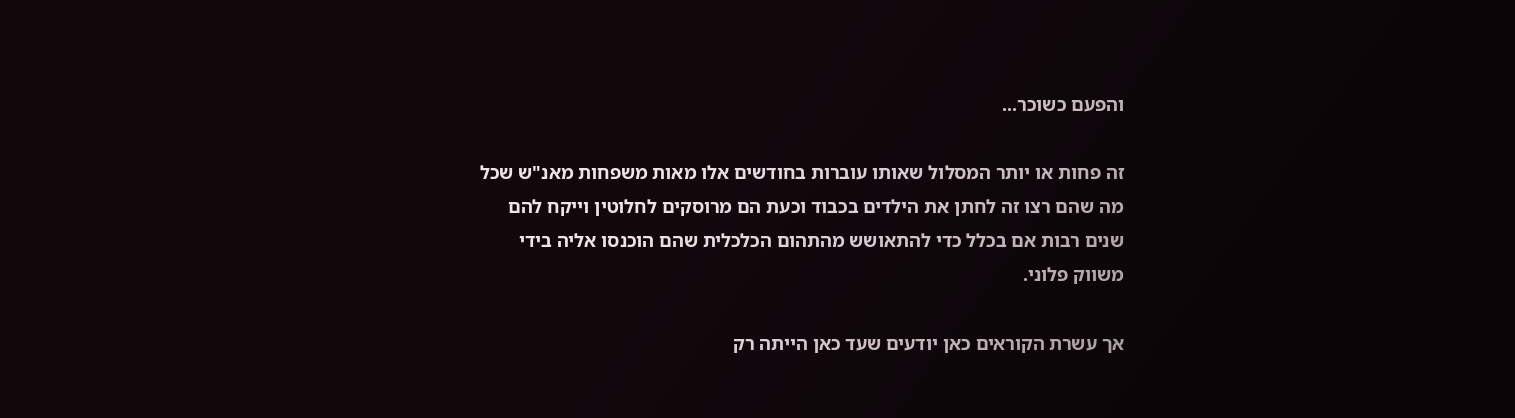והפעם כשוכר...

זה פחות או יותר המסלול שאותו עוברות בחודשים אלו מאות משפחות מאנ"ש שכל מה שהם רצו זה לחתן את הילדים בכבוד וכעת הם מרוסקים לחלוטין וייקח להם שנים רבות אם בכלל כדי להתאושש מהתהום הכלכלית שהם הוכנסו אליה בידי משווק פלוני.

אך עשרת הקוראים כאן יודעים שעד כאן הייתה רק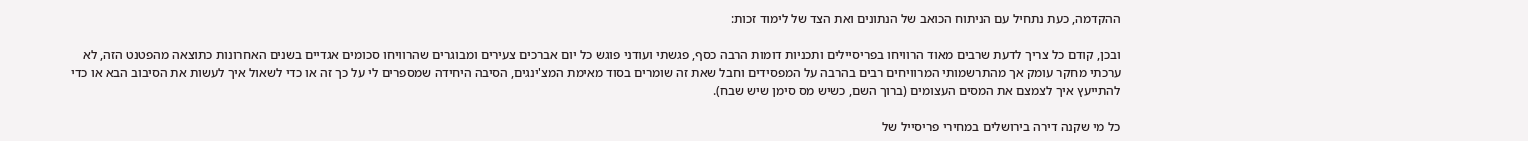ההקדמה, כעת נתחיל עם הניתוח הכואב של הנתונים ואת הצד של לימוד זכות:

ובכן, קודם כל צריך לדעת שרבים מאוד הרוויחו בפריסיילים ותכניות דומות הרבה כסף, פגשתי ועודני פוגש כל יום אברכים צעירים ומבוגרים שהרוויחו סכומים אגדיים בשנים האחרונות כתוצאה מהפטנט הזה, לא ערכתי מחקר עומק אך מהתרשמותי המרוויחים רבים בהרבה על המפסידים וחבל שאת זה שומרים בסוד מאימת המצ'ינגים, הסיבה היחידה שמספרים לי על כך זה או כדי לשאול איך לעשות את הסיבוב הבא או כדי להתייעץ איך לצמצם את המסים העצומים (ברוך השם, כשיש מס סימן שיש שבח).

כל מי שקנה דירה בירושלים במחירי פריסייל של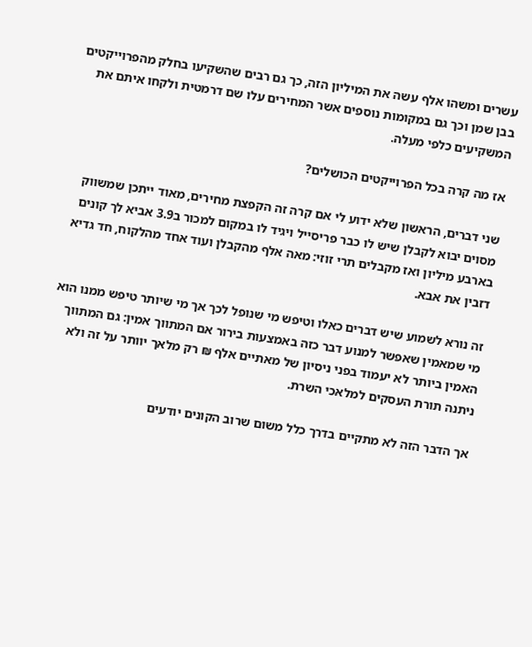עשרים ומשהו אלף עשה את המיליון הזה, כך גם רבים שהשקיעו בחלק מהפרוייקטים בבן שמן וכך גם במקומות נוספים אשר המחירים עלו שם דרמטית ולקחו איתם את המשקיעים כלפי מעלה.

אז מה קרה בכל הפרוייקטים הכושלים?

שני דברים, הראשון שלא ידוע לי אם קרה זה הקפצת מחירים, מאוד ייתכן שמשווק מסוים יבוא לקבלן שיש לו כבר פריסייל ויגיד לו במקום למכור ב3.9 אביא לך קונים בארבע מיליון ואז מקבלים תרי זוזי: מאה אלף מהקבלן ועוד אחד מהלקוח, חד גדיא דזבין את אבא.

זה נורא לשמוע שיש דברים כאלו וטיפש מי שנופל לכך אך מי שיותר טיפש ממנו הוא מי שמאמין שאפשר למנוע דבר כזה באמצעות בירור אם המתווך אמין: גם המתווך האמין ביותר לא יעמוד בפני ניסיון של מאתיים אלף ₪ רק מלאך יוותר על זה ולא ניתנה תורת העסקים למלאכי השרת.

אך הדבר הזה לא מתקיים בדרך כלל משום שרוב הקונים יודעים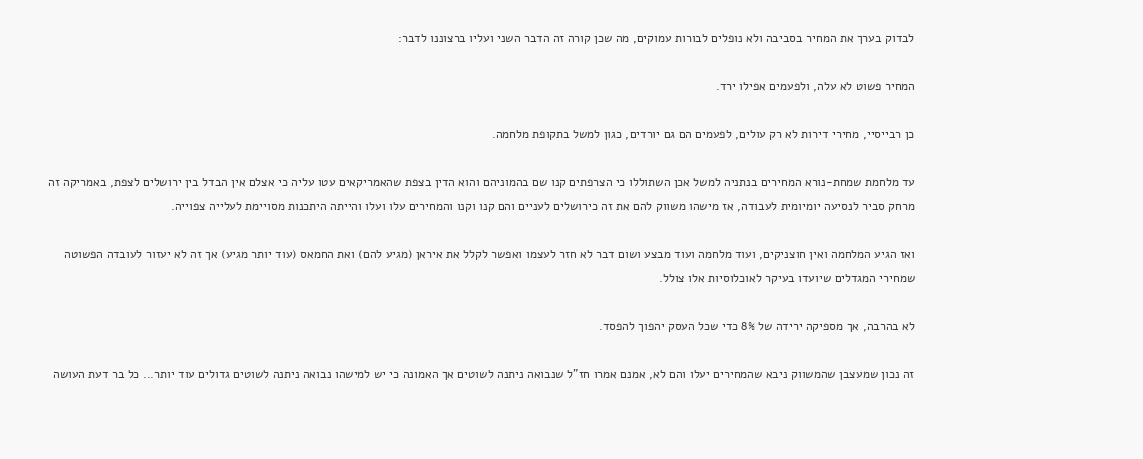לבדוק בערך את המחיר בסביבה ולא נופלים לבורות עמוקים, מה שכן קורה זה הדבר השני ועליו ברצוננו לדבר:

המחיר פשוט לא עלה, ולפעמים אפילו ירד.

כן רבייסיי, מחירי דירות לא רק עולים, לפעמים הם גם יורדים, כגון למשל בתקופת מלחמה.

עד מלחמת שמחת-נורא המחירים בנתניה למשל אכן השתוללו כי הצרפתים קנו שם בהמוניהם והוא הדין בצפת שהאמריקאים עטו עליה כי אצלם אין הבדל בין ירושלים לצפת, באמריקה זה מרחק סביר לנסיעה יומיומית לעבודה, אז מישהו משווק להם את זה כירושלים לעניים והם קנו וקנו והמחירים עלו ועלו והייתה היתכנות מסויימת לעלייה צפוייה.

ואז הגיע המלחמה ואין חוצניקים, ועוד מלחמה ועוד מבצע ושום דבר לא חזר לעצמו ואפשר לקלל את איראן (מגיע להם) ואת החמאס (עוד יותר מגיע) אך זה לא יעזור לעובדה הפשוטה שמחירי המגדלים שיועדו בעיקר לאוכלוסיות אלו צולל.

לא בהרבה, אך מספיקה ירידה של 8% כדי שכל העסק יהפוך להפסד.

זה נכון שמעצבן שהמשווק ניבא שהמחירים יעלו והם לא, אמנם אמרו חז"ל שנבואה ניתנה לשוטים אך האמונה כי יש למישהו נבואה ניתנה לשוטים גדולים עוד יותר... כל בר דעת העושה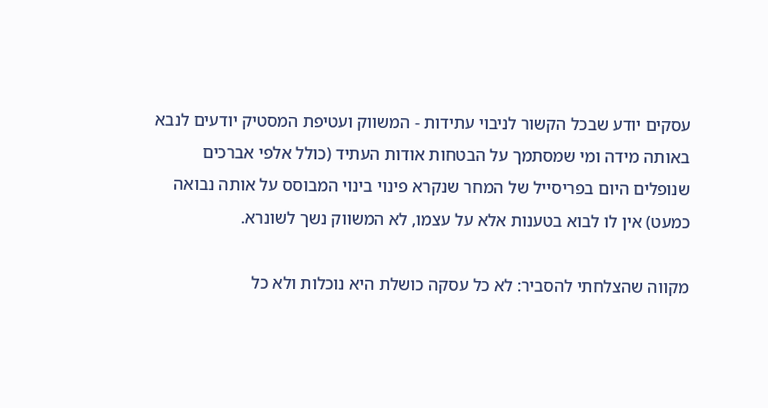עסקים יודע שבכל הקשור לניבוי עתידות - המשווק ועטיפת המסטיק יודעים לנבא באותה מידה ומי שמסתמך על הבטחות אודות העתיד (כולל אלפי אברכים שנופלים היום בפריסייל של המחר שנקרא פינוי בינוי המבוסס על אותה נבואה כמעט) אין לו לבוא בטענות אלא על עצמו, לא המשווק נשך לשונרא.

מקווה שהצלחתי להסביר: לא כל עסקה כושלת היא נוכלות ולא כל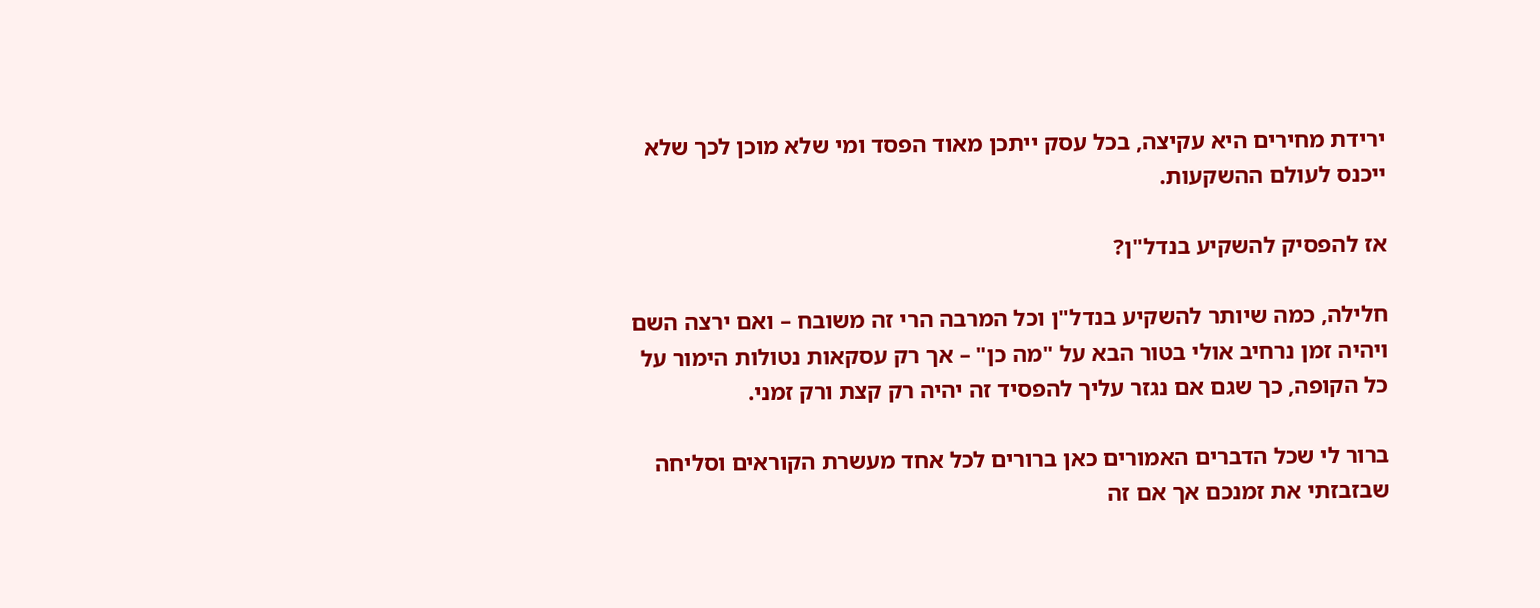ירידת מחירים היא עקיצה, בכל עסק ייתכן מאוד הפסד ומי שלא מוכן לכך שלא ייכנס לעולם ההשקעות.

אז להפסיק להשקיע בנדל"ן?

חלילה, כמה שיותר להשקיע בנדל"ן וכל המרבה הרי זה משובח – ואם ירצה השם ויהיה זמן נרחיב אולי בטור הבא על "מה כן" – אך רק עסקאות נטולות הימור על כל הקופה, כך שגם אם נגזר עליך להפסיד זה יהיה רק קצת ורק זמני.

ברור לי שכל הדברים האמורים כאן ברורים לכל אחד מעשרת הקוראים וסליחה שבזבזתי את זמנכם אך אם זה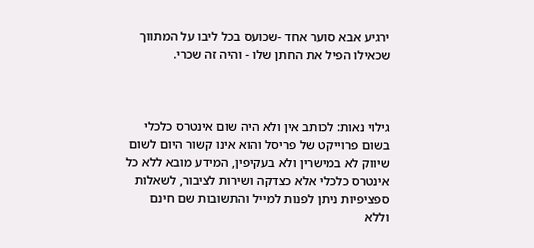ירגיע אבא סוער אחד -שכועס בכל ליבו על המתווך שכאילו הפיל את החתן שלו - והיה זה שכרי.



גילוי נאות: לכותב אין ולא היה שום אינטרס כלכלי בשום פרוייקט של פריסל והוא אינו קשור היום לשום שיווק לא במישרין ולא בעקיפין, המידע מובא ללא כל אינטרס כלכלי אלא כצדקה ושירות לציבור, לשאלות ספציפיות ניתן לפנות למייל והתשובות שם חינם וללא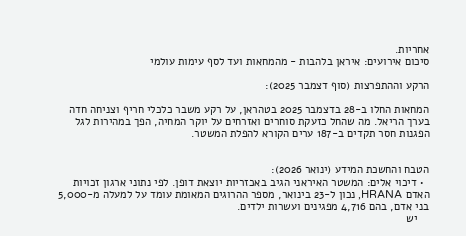אחריות.
סיכום אירועים: איראן בלהבות - מהמחאות ועד לסף עימות עולמי

הרקע וההתפרצות (סוף דצמבר 2025):

המחאות החלו ב-28 בדצמבר 2025 בטהראן, על רקע משבר כלכלי חריף וצניחה חדה בערך הריאל. מה שהחל כזעקת סוחרים ואזרחים על יוקר המחיה, הפך במהירות לגל הפגנות חסר תקדים ב-187 ערים הקורא להפלת המשטר.


הטבח והחשכת המידע (ינואר 2026):
  • דיכוי אלים: המשטר האיראני הגיב באכזריות יוצאת דופן. לפי נתוני ארגון זכויות האדם HRANA, נכון ל-23 בינואר, מספר ההרוגים המאומת עומד על למעלה מ-5,000 בני אדם, בהם 4,716 מפגינים ועשרות ילדים.
    יש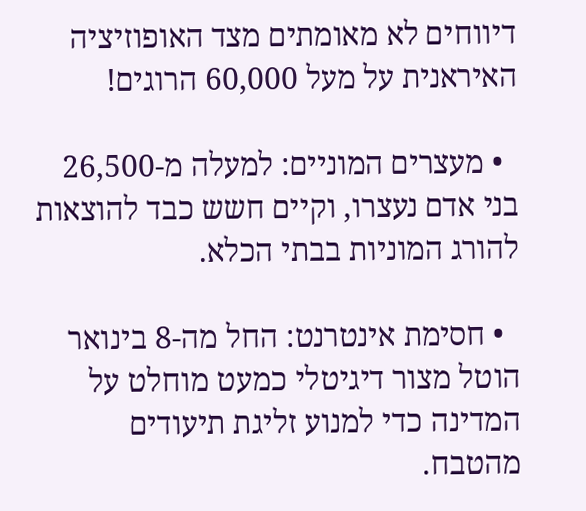דיווחים לא מאומתים מצד האופוזיציה האיראנית על מעל 60,000 הרוגים!

  • מעצרים המוניים: למעלה מ-26,500 בני אדם נעצרו, וקיים חשש כבד להוצאות להורג המוניות בבתי הכלא.

  • חסימת אינטרנט: החל מה-8 בינואר הוטל מצור דיגיטלי כמעט מוחלט על המדינה כדי למנוע זליגת תיעודים מהטבח.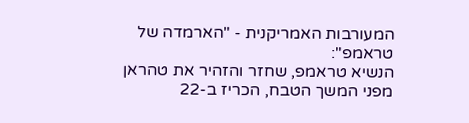המעורבות האמריקנית - "הארמדה של טראמפ":
הנשיא טראמפ, שחזר והזהיר את טהראן מפני המשך הטבח, הכריז ב-22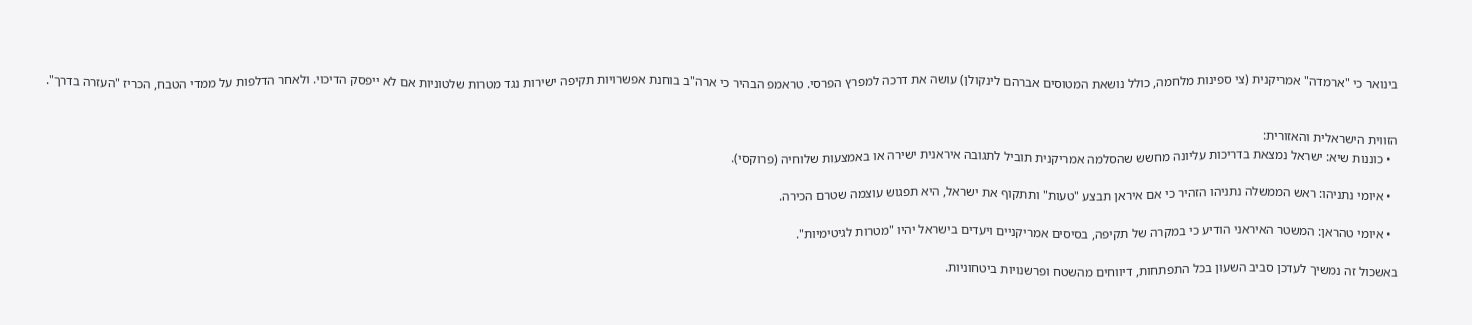בינואר כי "ארמדה" אמריקנית (צי ספינות מלחמה, כולל נושאת המטוסים אברהם לינקולן) עושה את דרכה למפרץ הפרסי. טראמפ הבהיר כי ארה"ב בוחנת אפשרויות תקיפה ישירות נגד מטרות שלטוניות אם לא ייפסק הדיכוי. ולאחר הדלפות על ממדי הטבח, הכריז "העזרה בדרך".


הזווית הישראלית והאזורית:
  • כוננות שיא: ישראל נמצאת בדריכות עליונה מחשש שהסלמה אמריקנית תוביל לתגובה איראנית ישירה או באמצעות שלוחיה (פרוקסי).

  • איומי נתניהו: ראש הממשלה נתניהו הזהיר כי אם איראן תבצע "טעות" ותתקוף את ישראל, היא תפגוש עוצמה שטרם הכירה.

  • איומי טהראן: המשטר האיראני הודיע כי במקרה של תקיפה, בסיסים אמריקניים ויעדים בישראל יהיו "מטרות לגיטימיות".

באשכול זה נמשיך לעדכן סביב השעון בכל התפתחות, דיווחים מהשטח ופרשנויות ביטחוניות.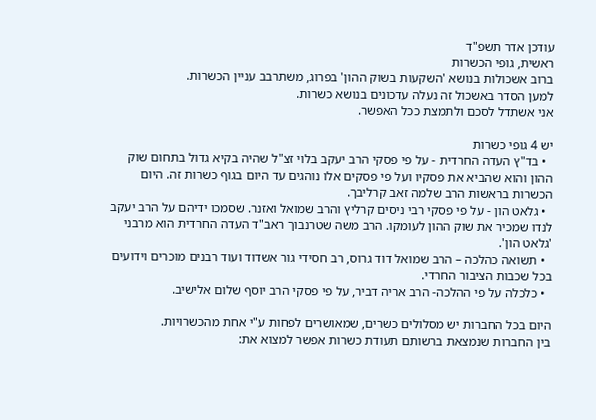עודכן אדר תשפ"ד
ראשית, גופי הכשרות
ברוב אשכולות בנושא 'השקעות בשוק ההון' בפרוג, משתרבב עניין הכשרות.
למען הסדר באשכול זה נעלה עדכונים בנושא כשרות.
אני אשתדל לסכם ולתמצת ככל האפשר.

יש 4 גופי כשרות
  • בד"ץ העדה החרדית - על פי פסקי הרב יעקב בלוי זצ"ל שהיה בקיא גדול בתחום שוק ההון והוא שהביא את פסקיו ועל פי פסקים אלו נוהגים עד היום בגוף כשרות זה. היום הכשרות בראשות הרב שלמה זאב קרליבך.
  • גלאט הון - על פי פסקי רבי ניסים קרליץ והרב שמואל ואזנר. שסמכו ידיהם על הרב יעקב לנדו שמכיר את שוק ההון לעומקו. הרב משה שטרנבוך ראב"ד העדה החרדית הוא מרבני 'גלאט הון'.
  • תשואה כהלכה – הרב שמואל דוד גרוס, רב חסידי גור אשדוד ועוד רבנים מוכרים וידועים בכל שכבות הציבור החרדי.
  • כלכלה על פי ההלכה- הרב אריה דביר, על פי פסקי הרב יוסף שלום אלישיב.

היום בכל החברות יש מסלולים כשרים, שמאושרים לפחות ע"י אחת מהכשרויות.
בין החברות שנמצאת ברשותם תעודת כשרות אפשר למצוא את: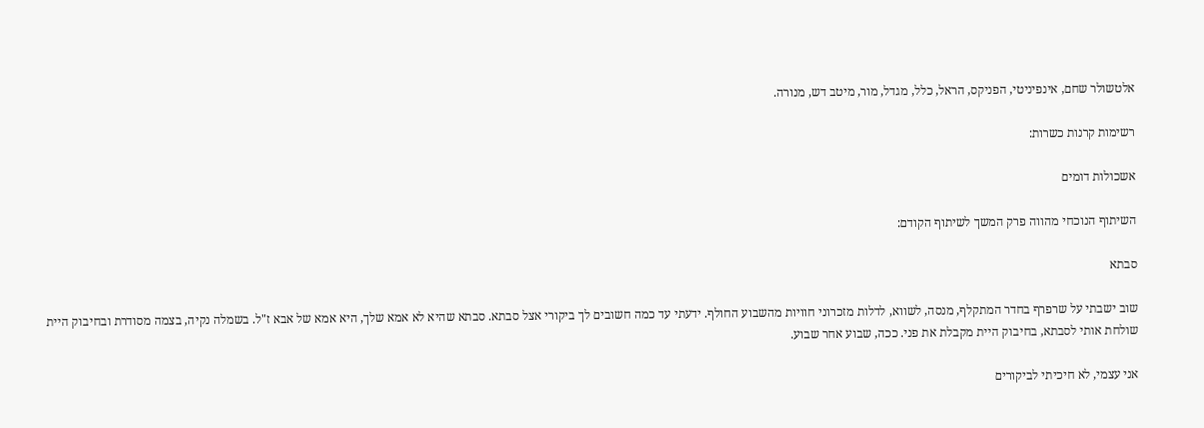אלטשולר שחם, אינפיניטי, הפניקס, הראל, כלל, מגדל, מור, מיטב דש, מנורה.

רשימות קרנות כשרות:

אשכולות דומים

השיתוף הנוכחי מהווה פרק המשך לשיתוף הקודם:

סבתא

שוב ישבתי על שרפרף בחדר המתקלף, מנסה, לשווא, לדלות מזכרוני חוויות מהשבוע החולף. ידעתי עד כמה חשובים לך ביקורי אצל סבתא. סבתא שהיא לא אמא שלך, היא אמא של אבא ז"ל. בשמלה נקיה, בצמה מסודרת ובחיבוק היית שולחת אותי לסבתא, בחיבוק היית מקבלת את פני. ככה, שבוע אחר שבוע.

אני עצמי, לא חיכיתי לביקורים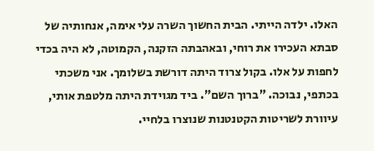האלו. ילדה הייתי. הבית החשוך השרה עלי אימה, אנחותיה של סבתא העכירו את רוחי, ובאהבתה הזקנה, הקמוטה, לא היה בכדי לחפות על אלו. בקול צרוד היתה דורשת בשלומך. אני משכתי בכתפי, נבוכה. "ברוך השם". ביד מגוידת היתה מלטפת אותי, עיוורת לשריטות הקטנטנות שנוצרו בלחיי.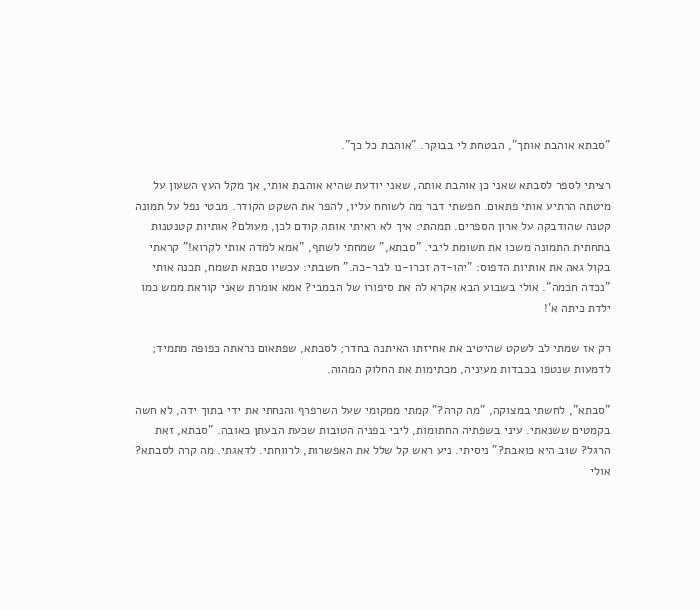"סבתא אוהבת אותך", הבטחת לי בבוקר. "אוהבת כל כך".

רציתי לספר לסבתא שאני כן אוהבת אותה, שאני יודעת שהיא אוהבת אותי, אך מקל העץ השעון על מיטתה הרתיע אותי פתאום. חפשתי דבר מה לשוחח עליו, להפר את השקט הקודר. מבטי נפל על תמונה קטנה שהודבקה על ארון הספרים. תמהתי: איך לא ראיתי אותה קודם לכן, מעולם? אותיות קטנטנות בתחתית התמונה משכו את תשומת ליבי. "סבתא," שמחתי לשתף, "אמא למדה אותי לקרוא!" קראתי בקול גאה את אותיות הדפוס: "יהו-דה זכרו-נו לבר-כה." חשבתי: עכשיו סבתא תשמח, תכנה אותי "נכדה חכמה". אולי בשבוע הבא אקרא לה את סיפורו של הבמבי? אמא אומרת שאני קוראת ממש כמו ילדת כיתה א'!

רק אז שמתי לב לשקט שהיטיב את אחיזתו האיתנה בחדר; לסבתא, שפתאום נראתה כפופה מתמיד; לדמעות שנטפו בכבדות מעיניה, מכתימות את החלוק המהוה.

"סבתא", לחשתי במצוקה, "מה קרה?" קמתי ממקומי שעל השרפרף והנחתי את ידי בתוך ידה, לא חשה בקמטים ששנאתי. עיני בשפתיה החתומות, ליבי בפניה הטובות שכעת הבעתן כאובה. "סבתא, זאת הרגל? שוב היא כואבת?" ניסיתי. ניע ראש קל שלל את האפשרות, לרווחתי. לדאגתי. מה קרה לסבתא? אולי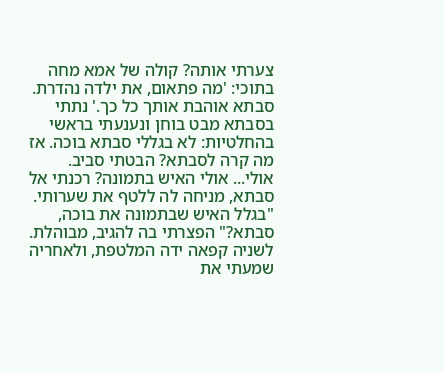צערתי אותה? קולה של אמא מחה בתוכי: 'מה פתאום, את ילדה נהדרת. סבתא אוהבת אותך כל כך.' נתתי בסבתא מבט בוחן ונענעתי בראשי בהחלטיות: לא בגללי סבתא בוכה. אז מה קרה לסבתא? הבטתי סביב. אולי... אולי האיש בתמונה? רכנתי אל סבתא, מניחה לה ללטף את שערותי. "בגלל האיש שבתמונה את בוכה, סבתא?" הפצרתי בה להגיב, מבוהלת. לשניה קפאה ידה המלטפת, ולאחריה שמעתי את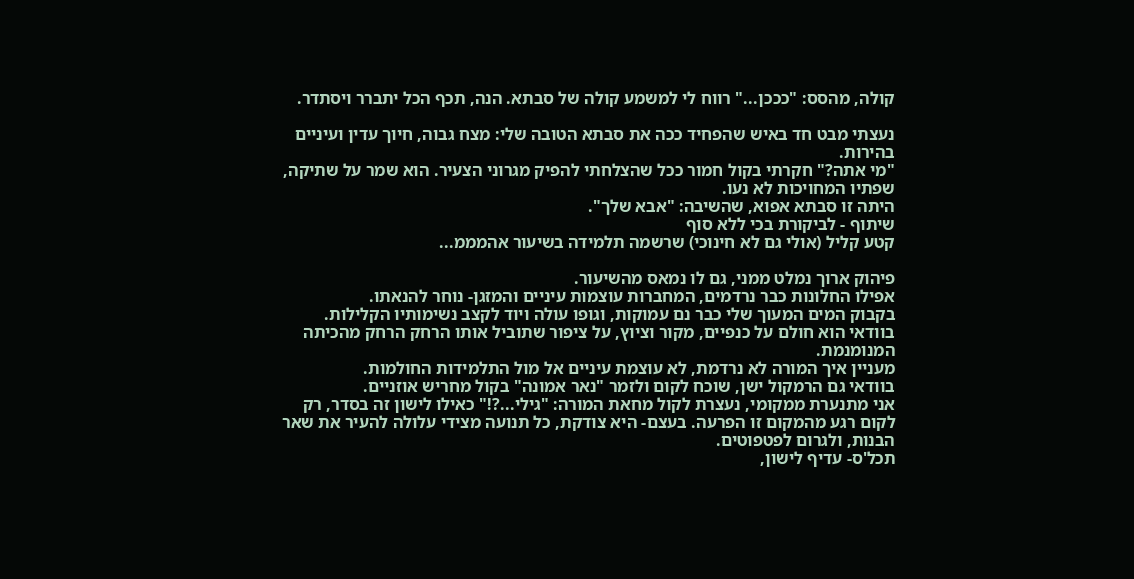קולה, מהסס: "כככן..." רווח לי למשמע קולה של סבתא. הנה, תכף הכל יתברר ויסתדר.

נעצתי מבט חד באיש שהפחיד ככה את סבתא הטובה שלי: מצח גבוה, חיוך עדין ועיניים בהירות.
"מי אתה?" חקרתי בקול חמור ככל שהצלחתי להפיק מגרוני הצעיר. הוא שמר על שתיקה, שפתיו המחויכות לא נעו.
היתה זו סבתא אפוא, שהשיבה: "אבא שלך".
שיתוף - לביקורת בכי ללא סוף
קטע קליל (אולי גם לא חינוכי) שרשמה תלמידה בשיעור אהמממ...

פיהוק ארוך נמלט ממני, גם לו נמאס מהשיעור.
אפילו החלונות כבר נרדמים, המחברות עוצמות עיניים והמזגן- נוחר להנאתו.
בקבוק המים המעוך שלי כבר נם עמוקות, וגופו עולה ויוד לקצב נשימותיו הקלילות. בוודאי הוא חולם על כנפיים, מקור וציוץ, על ציפור שתוביל אותו הרחק הרחק מהכיתה המנומנמת.
מעניין איך המורה לא נרדמת, לא עוצמת עיניים אל מול התלמידות החולמות.
בוודאי גם הרמקול ישן, שוכח לקום ולזמר "נאר אמונה" בקול מחריש אוזניים.
אני מתנערת ממקומי, נעצרת לקול מחאת המורה: "גילי...?!" כאילו לישון זה בסדר, רק לקום רגע מהמקום זו הפרעה. בעצם- היא צודקת, כל תנועה מצידי עלולה להעיר את שאר הבנות, ולגרום לפטפוטים.
תכל'ס- עדיף לישון,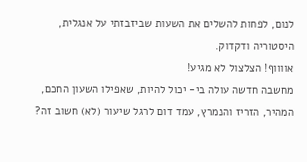לנום, לפחות להשלים את השעות שביזבזתי על אנגלית, היסטוריה ודקדוק.
אווווף! הצלצול לא מגיע!
מחשבה חדשה עולה בי- יכול להיות, שאפילו השעון החכם, המהיר, הזריז והנמרץ, עמד דום לרגל שיעור (לא) חשוב זה?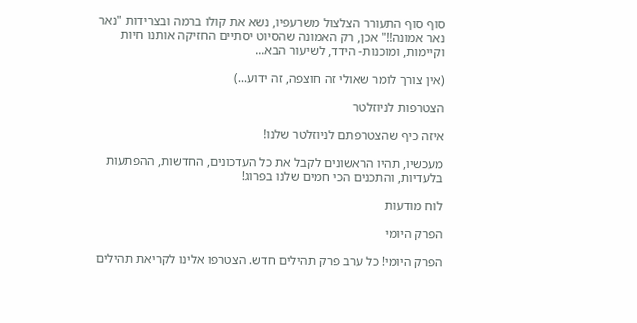סוף סוף התעורר הצלצול משרעפיו, נשא את קולו ברמה ובצרידות "נאר נאר אמונה!!" אכן, רק האמונה שהסיוט יסתיים החזיקה אותנו חיות וקיימות, ומוכנות- הידד, לשיעור הבא...

(אין צורך לומר שאולי זה חוצפה, זה ידוע...)

הצטרפות לניוזלטר

איזה כיף שהצטרפתם לניוזלטר שלנו!

מעכשיו, תהיו הראשונים לקבל את כל העדכונים, החדשות, ההפתעות בלעדיות, והתכנים הכי חמים שלנו בפרוג!

לוח מודעות

הפרק היומי

הפרק היומי! כל ערב פרק תהילים חדש. הצטרפו אלינו לקריאת תהילים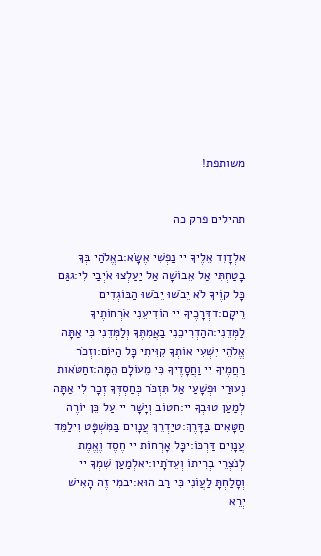משותפת!


תהילים פרק כה

אלְדָוִד אֵלֶיךָ יי נַפְשִׁי אֶשָּׂא:באֱלֹהַי בְּךָ בָטַחְתִּי אַל אֵבוֹשָׁה אַל יַעַלְצוּ אֹיְבַי לִי:גגַּם כָּל קוֶֹיךָ לֹא יֵבֹשׁוּ יֵבֹשׁוּ הַבּוֹגְדִים רֵיקָם:דדְּרָכֶיךָ יי הוֹדִיעֵנִי אֹרְחוֹתֶיךָ לַמְּדֵנִי:ההַדְרִיכֵנִי בַאֲמִתֶּךָ וְלַמְּדֵנִי כִּי אַתָּה אֱלֹהֵי יִשְׁעִי אוֹתְךָ קִוִּיתִי כָּל הַיּוֹם:וזְכֹר רַחֲמֶיךָ יי וַחֲסָדֶיךָ כִּי מֵעוֹלָם הֵמָּה:זחַטֹּאות נְעוּרַי וּפְשָׁעַי אַל תִּזְכֹּר כְּחַסְדְּךָ זְכָר לִי אַתָּה לְמַעַן טוּבְךָ יי:חטוֹב וְיָשָׁר יי עַל כֵּן יוֹרֶה חַטָּאִים בַּדָּרֶךְ:טיַדְרֵךְ עֲנָוִים בַּמִּשְׁפָּט וִילַמֵּד עֲנָוִים דַּרְכּוֹ:יכָּל אָרְחוֹת יי חֶסֶד וֶאֱמֶת לְנֹצְרֵי בְרִיתוֹ וְעֵדֹתָיו:יאלְמַעַן שִׁמְךָ יי וְסָלַחְתָּ לַעֲוֹנִי כִּי רַב הוּא:יבמִי זֶה הָאִישׁ יְרֵא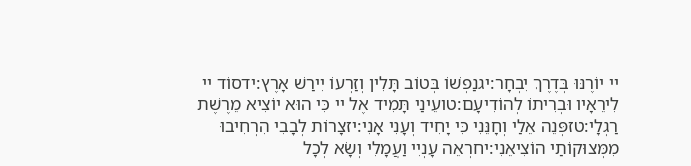יי יוֹרֶנּוּ בְּדֶרֶךְ יִבְחָר:יגנַפְשׁוֹ בְּטוֹב תָּלִין וְזַרְעוֹ יִירַשׁ אָרֶץ:ידסוֹד יי לִירֵאָיו וּבְרִיתוֹ לְהוֹדִיעָם:טועֵינַי תָּמִיד אֶל יי כִּי הוּא יוֹצִיא מֵרֶשֶׁת רַגְלָי:טזפְּנֵה אֵלַי וְחָנֵּנִי כִּי יָחִיד וְעָנִי אָנִי:יזצָרוֹת לְבָבִי הִרְחִיבוּ מִמְּצוּקוֹתַי הוֹצִיאֵנִי:יחרְאֵה עָנְיִי וַעֲמָלִי וְשָׂא לְכָל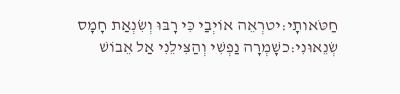חַטֹּאותָי:יטרְאֵה אוֹיְבַי כִּי רָבּוּ וְשִׂנְאַת חָמָס שְׂנֵאוּנִי:כשָׁמְרָה נַפְשִׁי וְהַצִּילֵנִי אַל אֵבוֹשׁ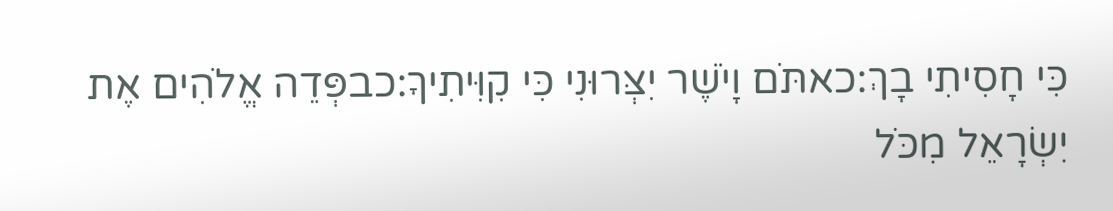כִּי חָסִיתִי בָךְ:כאתֹּם וָיֹשֶׁר יִצְּרוּנִי כִּי קִוִּיתִיךָ:כבפְּדֵה אֱלֹהִים אֶת יִשְׂרָאֵל מִכֹּל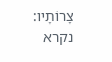צָרוֹתָיו:
נקרא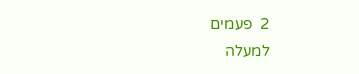2  פעמים
למעלה